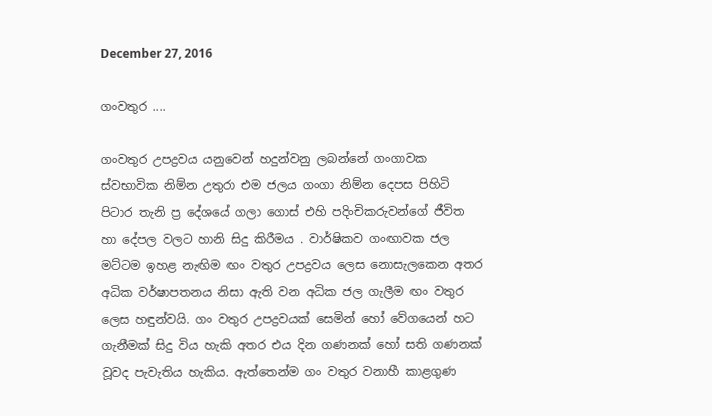December 27, 2016

ගංවතුර ....

ගංවතුර උපද්‍රවය යනුවෙන් හදුන්වනු ලබන්නේ ගංගාවක ස්වභාවික නිම්න උතුරා එම ජලය ගංගා නිම්න දෙපස පිහිටි පිටාර තැනි ප්‍ර දේශයේ ගලා ගොස් එහි පදිංචිකරුවන්ගේ ජීවිත හා දේපල වලට හානි සිදු කිරීමය . වාර්ෂිකව ගංඟාවක ජල මට්ටම ඉහළ නැඟිම ඟං වතුර උපද්‍රවය ලෙස නොසැලකෙන අතර අධික වර්ෂාපතනය නිසා ඇති වන අධික ජල ගැලීම ඟං වතුර ලෙස හඳුන්වයි. ගං වතුර උපද්‍රවයක් සෙමින් හෝ වේගයෙන් හට ගැනීමක් සිදු විය හැකි අතර එය දින ගණනක් හෝ සති ගණනක් වූවද පැවැතිය හැකිය. ඇත්තෙන්ම ගං වතුර වනාහී කාළගුණ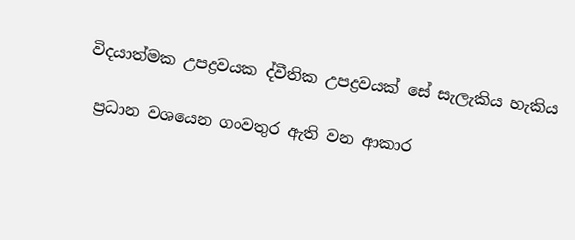විදයාත්මක උපද්‍රවයක ද්වීතික උපද්‍රවයක් සේ සැලැකිය හැකිය

 ප්‍රධාන වශයෙන ගංවතුර ඇති වන ආකාර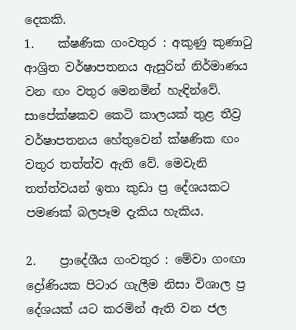දෙකකි.
1.    ක්ෂණික ගංවතුර : අකුණු කුණාටු ආශ්‍රිත වර්ෂාපතනය ඇසුරින් නිර්මාණය වන ඟං වතුර මෙනමින් හැඳින්වේ. සාපේක්ෂකව කෙටි කාලයක් තුළ තීව්‍ර වර්ෂාපතනය හේතුවෙන් ක්ෂණික ඟං වතුර තත්ත්ව ඇති වේ. මෙවැනි තත්ත්වයන් ඉතා කුඩා ප්‍ර දේශයකට පමණක් බලපෑම දැකිය හැකිය.

2.    ප්‍රාදේශීය ගංවතුර : මේවා ගංඟා ද්‍රෝණියක පිටාර ගැලීම නිසා විශාල ප්‍ර දේශයක් යට කරමින් ඇති වන ජල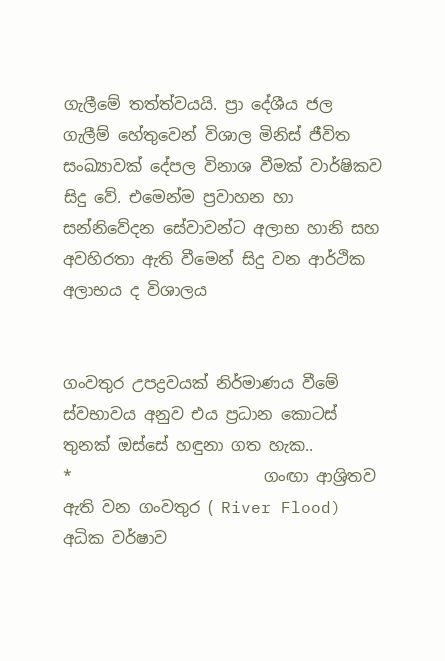ගැලීමේ තත්ත්වයයි. ප්‍රා දේශීය ජල ගැලීම් හේතුවෙන් විශාල මිනිස් ජීවිත සංඛ්‍යාවක් දේපල විනාශ වීමක් වාර්ෂිකව සිදු වේ. එමෙන්ම ප්‍රවාහන හා සන්නිවේදන සේවාවන්ට අලාභ හානි සහ අවහිරතා ඇති වීමෙන් සිදු වන ආර්ථික අලාභය ද විශාලය


ගංවතුර උපද්‍රවයක් නිර්මාණය වීමේ ස්වභාවය අනුව එය ප්‍රධාන කොටස් තුනක් ඔස්සේ හඳුනා ගත හැක..
*                        ගංඟා ආශ්‍රිතව ඇති වන ගංවතුර ( River Flood)
අධික වර්ෂාව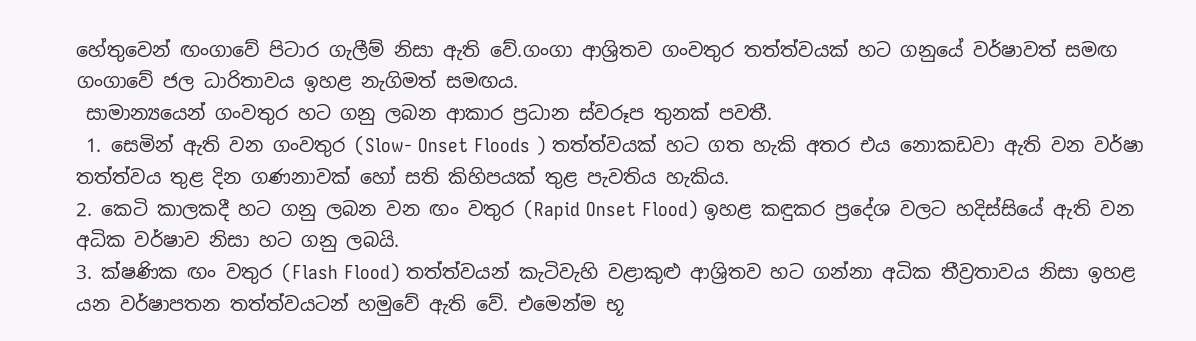හේතුවෙන් ඟංගාවේ පිටාර ගැලීම් නිසා ඇති වේ.ගංගා ආශ්‍රිතව ගංවතුර තත්ත්වයක් හට ගනුයේ වර්ෂාවත් සමඟ ගංගා‍වේ ජල ධාරිතාවය ඉහළ නැගිමත් සමඟය.
 සාමාන්‍යයෙන් ගංවතුර හට ගනු ලබන ආකාර ප්‍රධාන ස්වරූප තුනක් පවතී.
 1. සෙමින් ඇති වන ගංවතුර (Slow- Onset Floods ) තත්ත්වයක් හට ගත හැකි අතර එය නොකඩවා ඇති වන වර්ෂා තත්ත්වය තුළ දින ගණනාවක් හෝ සති කිහිපයක් තුළ පැවතිය හැකිය.
2. කෙටි කාලකදී හට ගනු ලබන වන ඟං වතුර (Rapid Onset Flood) ඉහළ කඳුකර ප්‍රදේශ වලට හදිස්සියේ ඇති වන අධික වර්ෂාව නිසා හට ගනු ලබයි.
3. ක්ෂණික ඟං වතුර (Flash Flood) තත්ත්වයන් කැටිවැහි වළාකුළු ආශ්‍රිතව හට ගන්නා අධික තීව්‍රතාවය නිසා ඉහළ යන වර්ෂාපතන තත්ත්වයටන් හමුවේ ඇති වේ. එමෙන්ම භූ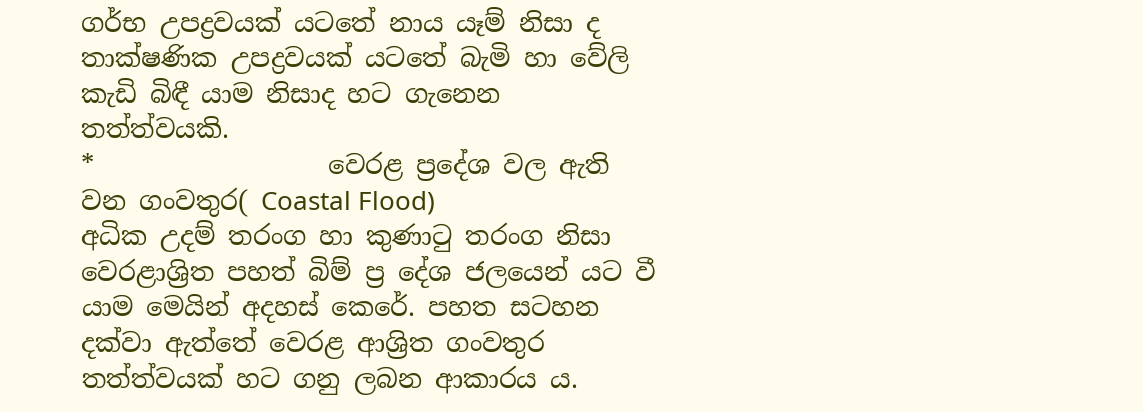ගර්භ උපද්‍රවයක් යටතේ නාය යෑම් නිසා ද තාක්ෂණික උපද්‍රවයක් යටතේ බැමි හා වේලි කැඩි බිඳී යාම නිසාද හට ගැනෙන තත්ත්වයකි.
*                  වෙරළ ප්‍රදේශ වල ඇති වන ගංවතුර( Coastal Flood)
අධික උදම් තරංග හා කුණාටු තරංග නිසා වෙරළාශ්‍රිත පහත් බිම් ප්‍ර දේශ ජලයෙන් යට වී යාම මෙයින් අදහස් කෙරේ. පහත සටහන දක්වා ඇත්තේ වෙරළ ආශ්‍රිත ගංවතුර තත්ත්වයක් හට ගනු ලබන ආකාරය ය.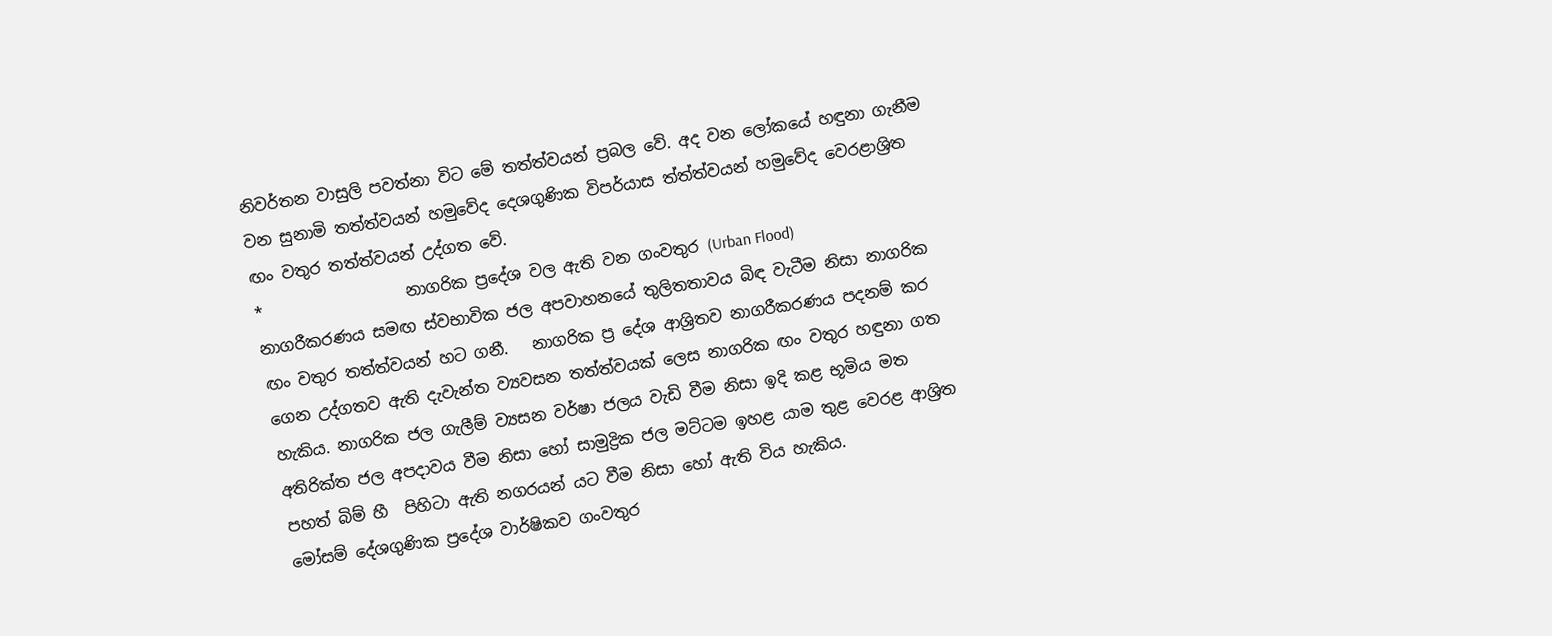නිවර්තන වාසුලි පවත්නා විට මේ තත්ත්වයන් ප්‍රබල වේ. අද වන ලෝකයේ හඳුනා ගැනීම වන සුනාමි තත්ත්වයන් හමුවේද දෙශගුණික විපර්යාස ත්ත්ත්වයන් හමුවේද වෙරළාශ්‍රිත ඟං වතුර තත්ත්වයන් උද්ගත වේ.
*                  නාගරික ප්‍රදේශ වල ඇති වන ගංවතුර (Urban Flood)
නාගරීකරණය සමඟ ස්වභාවික ජල අපවාහනයේ තුලිතතාවය බිඳ වැටීම නිසා නාගරික ඟං වතුර තත්ත්වයන් හට ගනී.   නාගරික ප්‍ර දේශ ආශ්‍රිතව නාගරීකරණය පදනම් කර ගෙන උද්ගතව ඇති දැවැන්ත ව්‍යවසන තත්ත්වයක් ලෙස නාගරික ඟං වතුර හඳුනා ගත හැකිය. නාගරික ජල ගැලීම් ව්‍යසන වර්ෂා ජලය වැඩි වීම නිසා ඉදි කළ භූමිය මත අතිරික්ත ජල අපදාවය වීම නිසා හෝ සාමුද්‍රික ජල මට්ටම ඉහළ යාම තුළ වෙරළ ආශ්‍රිත පහත් බිම් හී  පිහිටා ඇති නගරයන් යට වීම නිසා හෝ ඇති විය හැකිය.
මෝසම් දේශගුණික ප්‍රදේශ වාර්ෂිකව ගංවතුර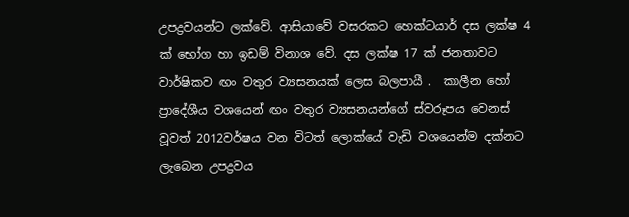උපද්‍රවයන්ට ලක්වේ. ආසියාවේ වසරකට හෙක්ටයාර් දස ලක්ෂ 4 ක් භෝග හා ඉඩම් විනාශ වේ. දස ලක්ෂ 17 ක් ජනතාවට වාර්ෂිකව ඟං වතුර ව්‍යසනයක් ලෙස බලපායී .  කාලීන හෝ ප්‍රාදේශීය වශයෙන් ඟං වතුර ව්‍යසනයන්ගේ ස්වරූපය වෙනස් වූවත් 2012වර්ෂය වන විටත් ලොක්යේ වැඩි වශයෙන්ම දක්නට ලැබෙන උපද්‍රවය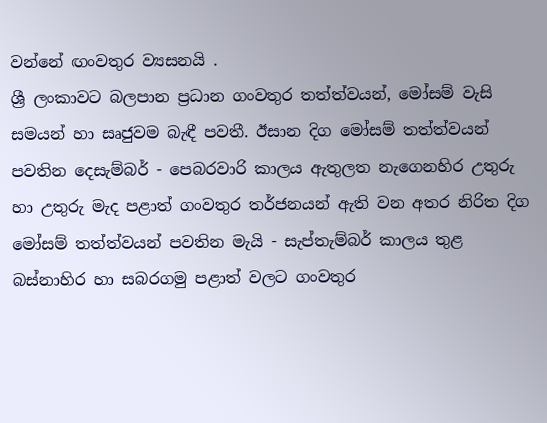වන්නේ ඟංවතුර ව්‍යසනයි .
ශ්‍රී ලංකාවට බලපාන ප්‍රධාන ගංවතුර තත්ත්වයන්, මෝසම් වැසි සමයන් හා සෘජුවම බැඳී පවතී. ඊසාන දිග මෝසම් තත්ත්වයන් පවතින දෙසැම්බර් - පෙබරවාරි කාලය ඇතුලත නැගෙනහිර උතුරු හා උතුරු මැද පළාත් ගංවතුර තර්ජනයන් ඇති වන අතර නිරිත දිග මෝසම් තත්ත්වයන් පවතින මැයි - සැප්තැම්බර් කාලය තුළ බස්නාහිර හා සබරගමු පළාත් වලට ගංවතුර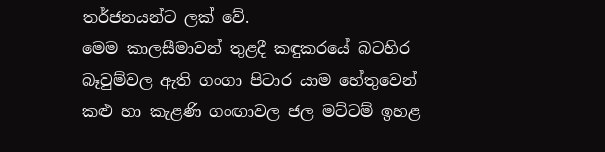තර්ජනයන්ට ලක් වේ.
මෙම කාලසීමාවන් තුළදී කඳුකරයේ බටහිර බෑවුම්වල ඇති ගංගා පිටාර යාම හේතුවෙන් කළු හා කැළණි ගංඟාවල ජල මට්ටම් ඉහළ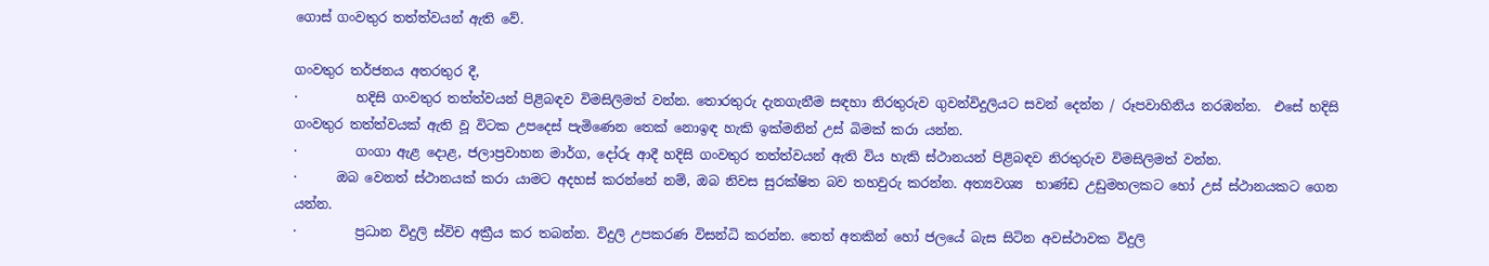ගොස් ගංවතුර තත්ත්වයන් ඇති වේ.

ගංවතුර තර්ජනය අතරතුර දී,
·         හදිසි ගංවතුර තත්ත්වයන් පිළිබඳව විමසිලිමත් වන්න. තොරතුරු දැනගැනීම සඳහා නිරතුරුව ගුවන්විදුලියට සවන් දෙන්න / රූපවාහිනිය නරඹන්න.  එසේ හදිසි ගංවතුර තත්ත්වයක් ඇති වූ විටක උපදෙස් පැමිණෙන තෙක් නොඉඳ හැකි ඉක්මනින් උස් බිමක් කරා යන්න.
·         ගංගා ඇළ දොළ, ජලාප්‍රවාහන මාර්ග, දෝරු ආදී හදිසි ගංවතුර තත්ත්වයන් ඇති විය හැකි ස්ථානයන් පිළිබඳව නිරතුරුව විමසිලිමත් වන්න.
·      ඔබ වෙනත් ස්ථානයක් කරා යාමට අදහස් කරන්නේ නම්, ඔබ ‍නිවස සුරක්ෂිත බව තහවුරු කරන්න. අත්‍යවශ්‍ය  භාණ්ඩ උඩුමහලකට හෝ උස් ස්ථානයකට ගෙන යන්න.
·         ප්‍රධාන විදුලි ස්විච අක්‍රීය කර තබන්න. විදුලි උපකරණ විසන්ධි කරන්න. තෙත් අතකින් හෝ ජලයේ බැස සිටින අවස්ථාවක විදුලි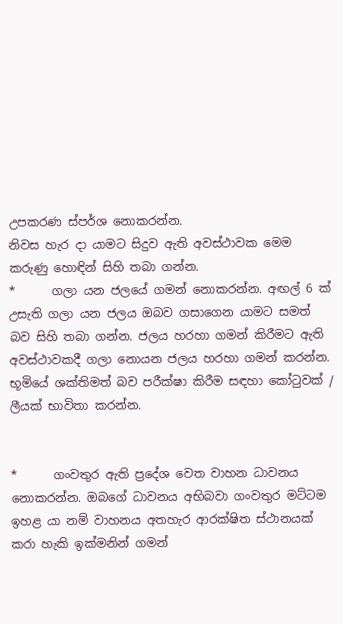උපකරණ ස්පර්ශ නොකරන්න.
නිවස හැර දා යාමට සිදුව ඇති අවස්ථාවක‍ මෙම කරුණු හොඳින් සිහි තබා ගන්න.
*      ගලා යන ජලයේ ගමන් නොකරන්න. අඟල් 6 ක් උසැති ගලා යන ජලය ඔබව ගසාගෙන යාමට සමත් බව සිහි තබා ගන්න. ජලය හරහා ගමන් කිරීමට ඇති අවස්ථාවකදී ගලා නොයන ජලය හරහා ගමන් කරන්න. භූමියේ ශක්තිමත් බව පරීක්ෂා කිරීම සඳහා කෝටුවක් / ලීයක් භාවිතා කරන්න.


*      ගංවතුර ඇති ප්‍රදේශ වෙත වාහන ධාවනය නොකරන්න. ඔබගේ ධාවනය අභිබවා ගංවතුර මට්ටම ඉහළ යා නම් වාහනය අතහැර ආරක්ෂිත ස්ථානයක් කරා හැකි ඉක්මනින් ගමන්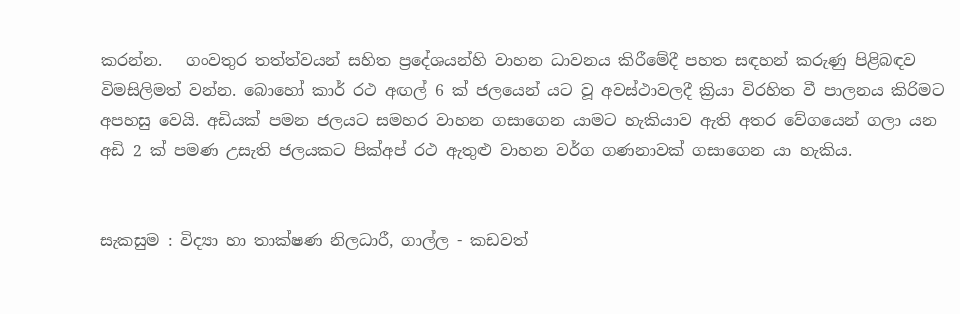කරන්න.   ගංවතුර තත්ත්වයන් සහිත ප්‍රදේශයන්හි වාහන ධාවනය කිරීමේදී පහත සඳහන් කරුණු පිළිබඳව විමසිලිමත් වන්න. බොහෝ කාර් රථ අඟල් 6 ක් ජලයෙන් යට වූ අවස්ථාවලදී ක්‍රියා විරහිත වී පාලනය කිරිමට අපහසු වෙයි. අඩියක් පමන ජලයට සමහර වාහන ගසාගෙන යාමට හැකියාව ඇති අතර වේගයෙන් ගලා යන අඩි 2 ක් පමණ උසැති ජලයකට පික්අප් රථ ඇතුළු වාහන වර්ග ගණනාවක් ගසාගෙන යා හැකිය.


සැකසුම : විද්‍යා හා තාක්ෂණ නිලධාරී, ගාල්ල - කඩවත්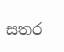සතර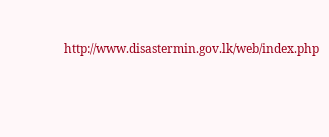http://www.disastermin.gov.lk/web/index.php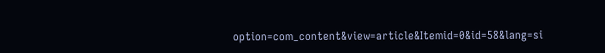option=com_content&view=article&Itemid=0&id=58&lang=si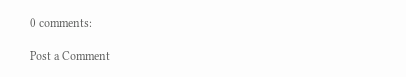0 comments:

Post a Comment